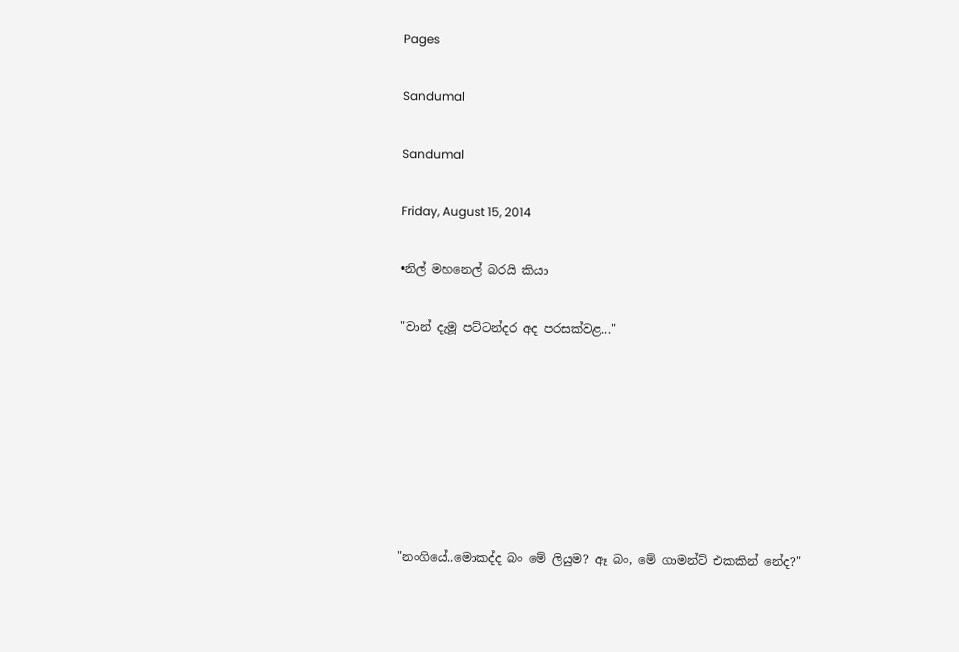Pages

Sandumal

Sandumal

Friday, August 15, 2014

•නිල් මහනෙල් බරයි කියා

"වාන් දැමූ පට්ටන්දර අද පරසක්වළ..."







"නංගියේ..මොකද්ද බං මේ ලියුම? ඈ බං, මේ ගාමන්ට් එකකින් නේද?"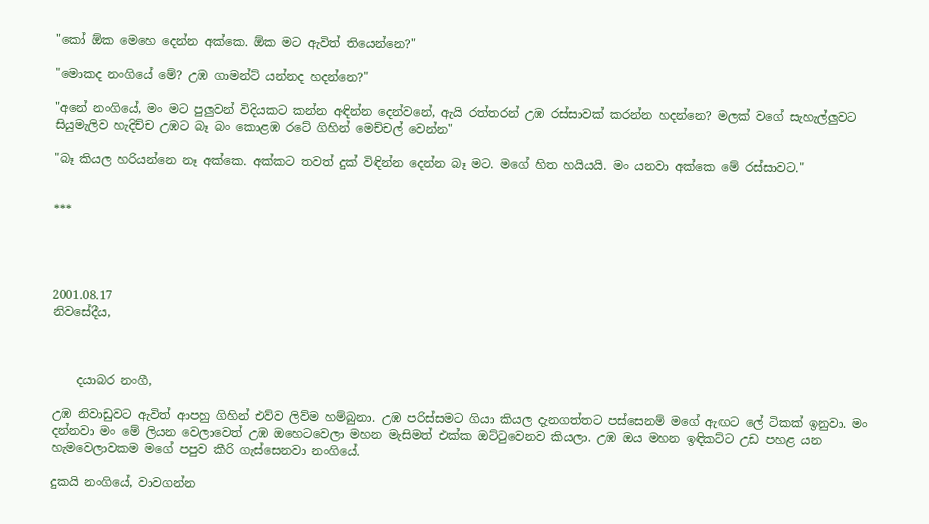"කෝ ඕක මෙහෙ දෙන්න අක්කෙ. ඕක මට ඇවිත් තියෙන්නෙ?"

"මොකද නංගියේ මේ? උඹ ගාමන්ට් යන්නද හදන්නෙ?"

"අනේ නංගියේ, මං මට පුලුවන් විදියකට කන්න අඳින්න දෙන්වනේ, ඇයි රත්තරන් උඹ රස්සාවක් කරන්න හදන්නෙ? මලක් වගේ සැහැල්ලුවට සියුමැලිව හැදිච්ච උඹට බෑ බං කොළඹ රටේ ගිහින් මෙච්චල් වෙන්න"

"බෑ කියල හරියන්නෙ නෑ අක්කෙ. අක්කට තවත් දුක් විඳින්න දෙන්න බෑ මට. මගේ හිත හයියයි. මං යනවා අක්කෙ මේ රස්සාවට."


***




2001.08.17
නිවසේදීය,



    දයාබර නංගී,

උඹ නිවාඩුවට ඇවිත් ආපහු ගිහින් එව්ව ලිව්ම හම්බුනා. උඹ පරිස්සමට ගියා කියල දැනගත්තට පස්සෙනම් මගේ ඇඟට ලේ ටිකක් ඉනුවා. මං දන්නවා මං මේ ලියන වෙලාවෙත් උඹ ඔහෙටවෙලා මහන මැසිමත් එක්ක ඔට්ටුවෙනව කියලා. උඹ ඔය මහන ඉඳිකට්ට උඩ පහළ යන හැමවෙලාවකම මගේ පපුව කීරි ගැස්සෙනවා නංගියේ.

දුකයි නංගියේ, වාවගන්න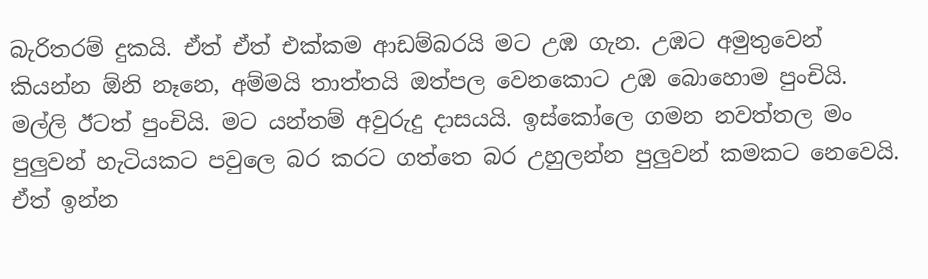බැරිතරම් දුකයි. ඒත් ඒත් එක්කම ආඩම්බරයි මට උඹ ගැන. උඹට අමුතුවෙන් කියන්න ඕනි නෑනෙ, අම්මයි තාත්තයි ඔත්පල වෙනකොට උඹ බොහොම පුංචියි. මල්ලි ඊටත් පුංචියි. මට යන්තම් අවුරුදු දාසයයි. ඉස්කෝලෙ ගමන නවත්තල මං පුලුවන් හැටියකට පවුලෙ බර කරට ගත්තෙ බර උහුලන්න පුලුවන් කමකට නෙවෙයි. ඒත් ඉන්න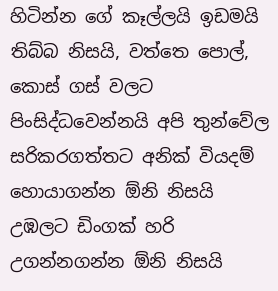හිටින්න ගේ කෑල්ලයි ඉඩමයි තිබ්බ නිසයි, වත්තෙ පොල්, කොස් ගස් වලට පිංසිද්ධවෙන්නයි අපි තුන්වේල සරිකරගත්තට අනික් වියදම් හොයාගන්න ඕනි නිසයි උඹලට ඩිංගක් හරි උගන්නගන්න ඕනි නිසයි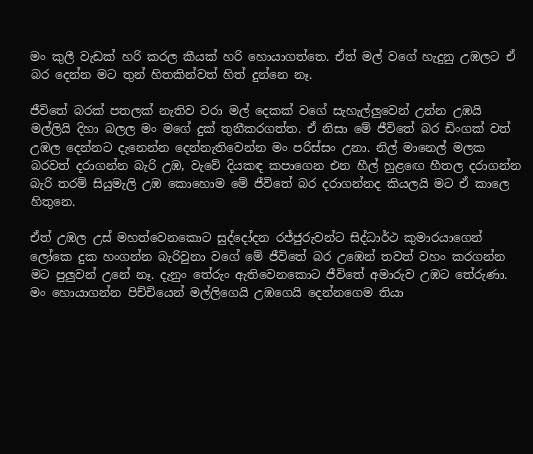මං කුලී වැඩක් හරි කරල කීයක් හරි හොයාගත්තෙ. ඒත් මල් වගේ හැදුනු උඹලට ඒ බර දෙන්න මට තුන් හිතකින්වත් හිත් දුන්නෙ නෑ.

ජීවිතේ බරක් පතලක් නැතිව වරා මල් දෙකක් වගේ සැහැල්ලුවෙන් උන්න උඹයි මල්ලියි දිහා බලල මං මගේ දුක් තුනීකරගත්ත. ඒ නිසා මේ ජීවිතේ බර ඩිංගක් වත් උඹල දෙන්නට දැනෙන්න දෙන්නැතිවෙන්න මං පරිස්සං උනා. නිල් මානෙල් මලක බරවත් දරාගන්න බැරි උඹ, වැවේ දියකඳ කපාගෙන එන හීල් හුළඟෙ හීතල දරාගන්න බැරි තරම් සියුමැලි උඹ කොහොම මේ ජීවිතේ බර දරාගන්නද කියලයි මට ඒ කාලෙ හිතුනෙ.

ඒත් උඹල උස් මහත්වෙනකොට සුද්දෝදන රජ්ජුරුවන්ට සිද්ධාර්ථ කුමාරයාගෙන් ලෝකෙ දුක හංගන්න බැරිවුනා වගේ මේ ජීවිතේ බර උඹෙන් තවත් වහං කරගන්න මට පුලුවන් උනේ නෑ. දැනුං තේරුං ඇතිවෙනකොට ජීවිතේ අමාරුව උඹට තේරුණා. මං හොයාගන්න පිච්චියෙන් මල්ලිගෙයි උඹගෙයි දෙන්නගෙම තියා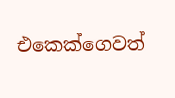එකෙක්ගෙවත්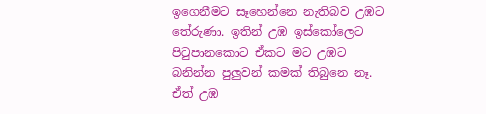ඉගෙනීමට සෑහෙන්නෙ නැතිබව උඹට තේරුණා. ඉතින් උඹ ඉස්කෝලෙට පිටුපානකොට ඒකට මට උඹට බනින්න පුලුවන් කමක් තිබුනෙ නෑ. ඒත් උඹ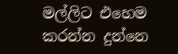මල්ලිට එහෙම කරන්න දුන්නෙ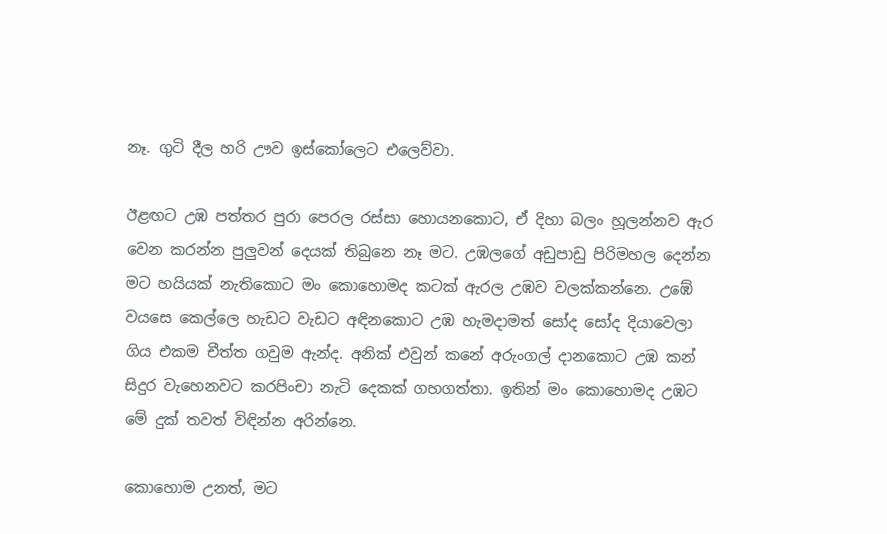නෑ. ගුටි දීල හරි ඌව ඉස්කෝලෙට එලෙව්වා.

ඊළඟට උඹ පත්තර පුරා පෙරල රස්සා හොයනකොට, ඒ දිහා බලං හූලන්නව ඇර වෙන කරන්න පුලුවන් දෙයක් තිබුනෙ නෑ මට. උඹලගේ අඩුපාඩු පිරිමහල දෙන්න මට හයියක් නැතිකොට මං කොහොමද කටක් ඇරල උඹව වලක්කන්නෙ. උඹේ වයසෙ කෙල්ලෙ හැඩට වැඩට අඳිනකොට උඹ හැමදාමත් සෝද සෝද දියාවෙලා ගිය එකම චීත්ත ගවුම ඇන්ද. අනික් එවුන් කනේ අරුංගල් දානකොට උඹ කන් සිදුර වැහෙනවට කරපිංචා නැටි දෙකක් ගහගත්තා. ඉතින් මං කොහොමද උඹට මේ දුක් තවත් විඳින්න අරින්නෙ.

කොහොම උනත්, මට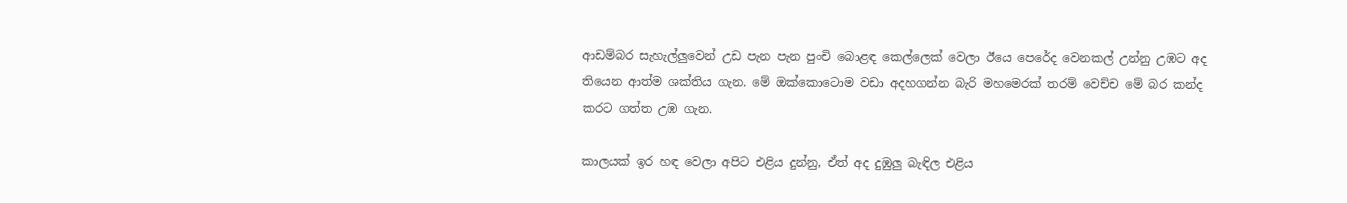ආඩම්බර සැහැල්ලුවෙන් උඩ පැන පැන පුංචි බොළඳ කෙල්ලෙක් වෙලා ඊයෙ පෙරේද වෙනකල් උන්නු උඹට අද තියෙන ආත්ම ශක්තිය ගැන. මේ ඔක්කොටොම වඩා අදහගන්න බැරි මහමෙරක් තරම් වෙච්ච මේ බර කන්ද කරට ගත්ත උඹ ගැන.

කාලයක් ඉර හඳ වෙලා අපිට එළිය දුන්නු, ඒත් අද දුඹුලු බැඳිල එළිය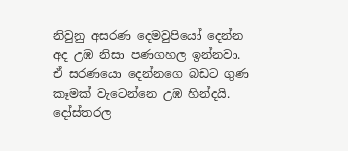නිවුනු අසරණ දෙමවුපියෝ දෙන්න අද උඹ නිසා පණගහල ඉන්නවා. ඒ සරණයො දෙන්නගෙ බඩට ගුණ කෑමක් වැටෙන්නෙ උඹ හින්දයි. දෝස්තරල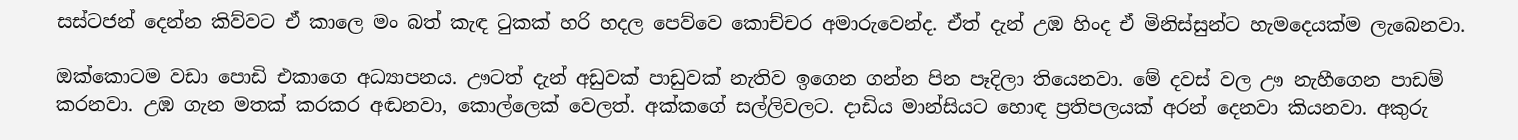සස්ටජන් දෙන්න කිව්වට ඒ කාලෙ මං බත් කැඳ ටුකක් හරි හදල පෙව්වෙ කොච්චර අමාරුවෙන්ද. ඒත් දැන් උඹ හිංද ඒ මිනිස්සුන්ට හැමදෙයක්ම ලැබෙනවා.

ඔක්කොටම වඩා පොඩි එකාගෙ අධ්‍යාපනය. ඌටත් දැන් අඩුවක් පාඩුවක් නැතිව ඉගෙන ගන්න පින පෑදිලා තියෙනවා. මේ දවස් වල ඌ නැහීගෙන පාඩම් කරනවා. උඹ ගැන මතක් කරකර අඬනවා, කොල්ලෙක් වෙලත්. අක්කගේ සල්ලිවලට. දාඩිය මාන්සියට හොඳ ප්‍රතිපලයක් අරන් දෙනවා කියනවා. අකුරු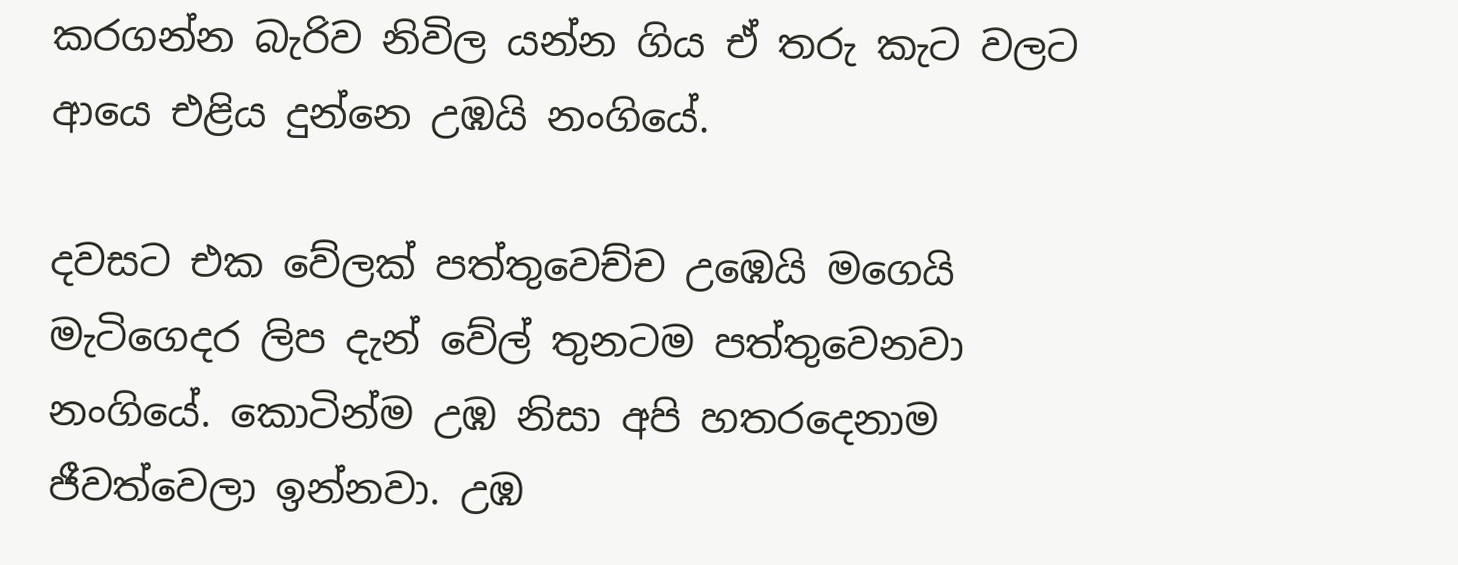කරගන්න බැරිව නිවිල යන්න ගිය ඒ තරු කැට වලට ආයෙ එළිය දුන්නෙ උඹයි නංගියේ.

දවසට එක වේලක් පත්තුවෙච්ච උඹෙයි මගෙයි මැටිගෙදර ලිප දැන් වේල් තුනටම පත්තුවෙනවා නංගියේ. කොටින්ම උඹ නිසා අපි හතරදෙනාම ජීවත්වෙලා ඉන්නවා. උඹ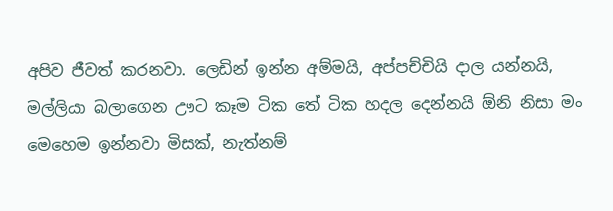අපිව ජීවත් කරනවා. ලෙඩින් ඉන්න අම්මයි, අප්පච්චියි දාල යන්නයි, මල්ලියා බලාගෙන ඌට කෑම ටික තේ ටික හදල දෙන්නයි ඕනි නිසා මං මෙහෙම ඉන්නවා මිසක්, නැත්නම්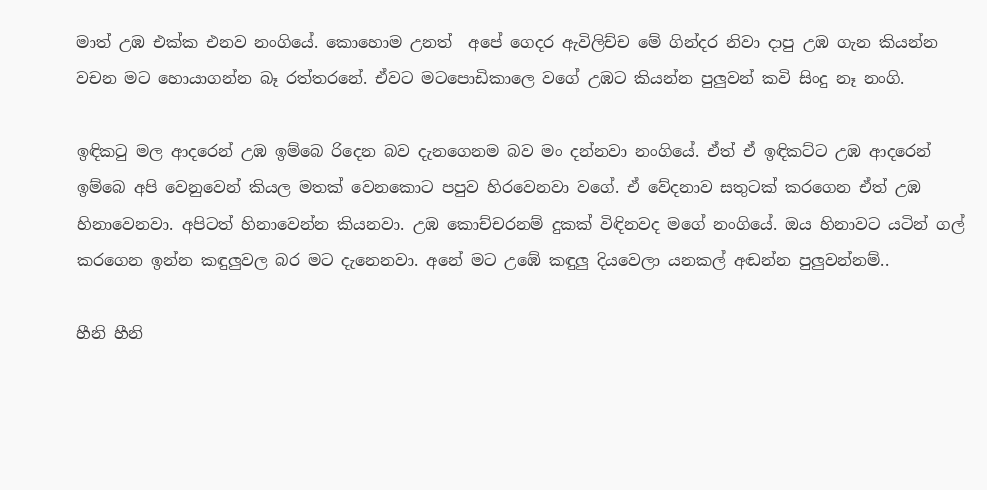මාත් උඹ එක්ක එනව නංගියේ. කොහොම උනත්  අපේ ගෙදර ඇවිලිච්ච මේ ගින්දර නිවා දාපු උඹ ගැන කියන්න වචන මට හොයාගන්න බෑ රත්තරනේ. ඒවට මටපොඩිකාලෙ වගේ උඹට කියන්න පුලුවන් කවි සිංදු නෑ නංගි.

ඉඳිකටු මල ආදරෙන් උඹ ඉම්බෙ රිදෙන බව දැනගෙනම බව මං දන්නවා නංගියේ. ඒත් ඒ ඉඳිකට්ට උඹ ආදරෙන් ඉම්බෙ අපි වෙනුවෙන් කියල මතක් වෙනකොට පපුව හිරවෙනවා වගේ. ඒ වේදනාව සතුටක් කරගෙන ඒත් උඹ හිනාවෙනවා. අපිටත් හිනාවෙන්න කියනවා. උඹ කොච්චරනම් දුකක් විඳිනවද මගේ නංගියේ. ඔය හිනාවට යටින් ගල් කරගෙන ඉන්න කඳුලුවල බර මට දැනෙනවා. අනේ මට උඹේ කඳුලු දියවෙලා යනකල් අඬන්න පුලුවන්නම්..

හීනි හීනි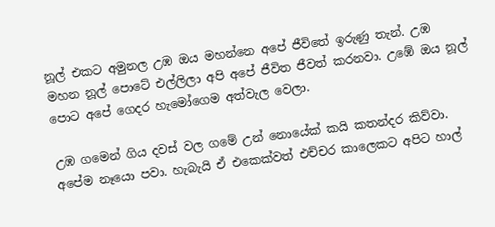නූල් එකට අමුනල උඹ ඔය මහන්නෙ අපේ ජීවිතේ ඉරුණු තැන්. උඹ මහන නූල් පොටේ එල්ලිලා අපි අපේ ජීවිත ජීවත් කරනවා. උඹේ ඔය නූල් පොට අපේ ගෙදර හැමෝගෙම අත්වැල වෙලා.

උඹ ගමෙන් ගිය දවස් වල ගමේ උන් නොයේක් කයි කතන්දර කිව්වා. අපේම නෑයො පවා. හැබැයි ඒ එකෙක්වත් එච්චර කාලෙකට අපිට හාල්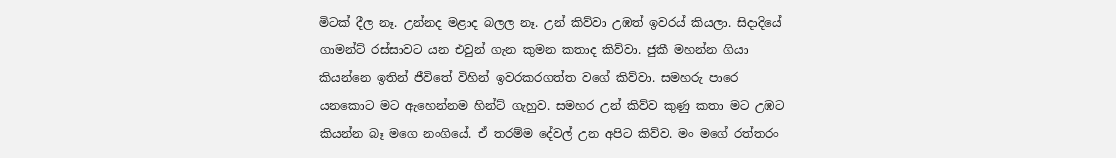මිටක් දීල නෑ. උන්නද මළාද බලල නෑ. උන් කිව්වා උඹත් ඉවරය් කියලා. සිදාදියේ ගාමන්ට් රස්සාවට යන එවුන් ගැන කුමන කතාද කිව්වා. ජුකී මහන්න ගියා කියන්නෙ ඉතින් ජීවිතේ විහින් ඉවරකරගත්ත වගේ කිව්වා. සමහරු පාරෙ යනකොට මට ඇහෙන්නම හින්ට් ගැහුව. සමහර උන් කිව්ව කුණු කතා මට උඹට කියන්න බෑ මගෙ නංගියේ. ඒ තරම්ම දේවල් උන අපිට කිව්ව. මං මගේ රත්තරං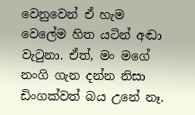වෙනුවෙන් ඒ හැම වෙලේම හිත යටින් අඬා වැටුනා. ඒත්, මං මගේ නංගි ගැන දන්න නිසා ඩිංගක්වත් බය උනේ නෑ.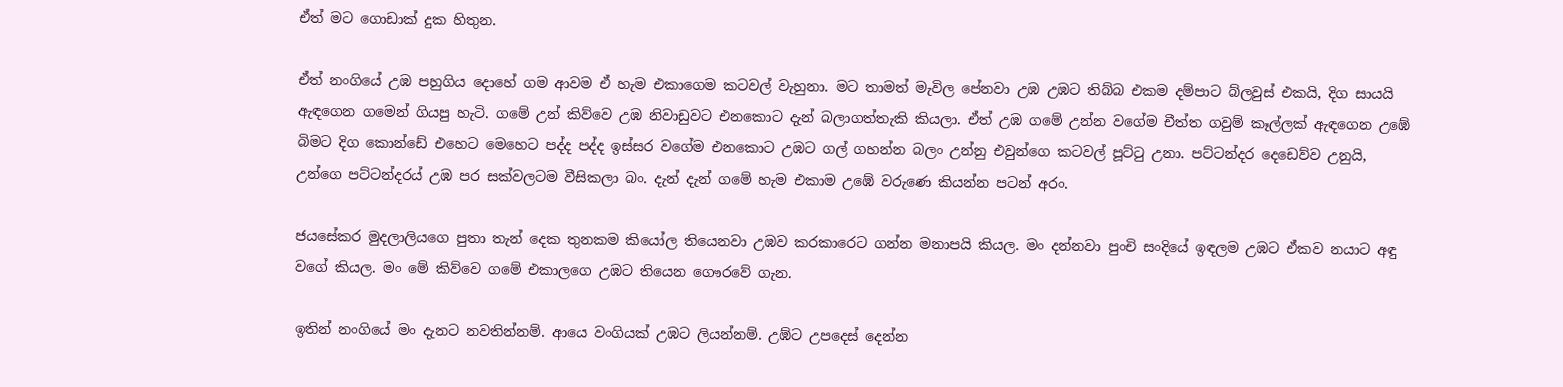ඒත් මට ගොඩාක් දුක හිතුන.

ඒත් නංගියේ උඹ පහුගිය දොහේ ගම ආවම ඒ හැම එකාගෙම කටවල් වැහුනා. මට තාමත් මැවිල පේනවා උඹ උඹට තිබ්බ එකම දම්පාට බ්ලවුස් එකයි, දිග සායයි ඇඳගෙන ගමෙන් ගියපු හැටි. ගමේ උන් කිව්වෙ උඹ නිවාඩුවට එනකොට දැන් බලාගත්තැකි කියලා. ඒත් උඹ ගමේ උන්න වගේම චීත්ත ගවුම් කෑල්ලක් ඇඳගෙන උඹේ බිමට දිග කොන්ඩේ එහෙට මෙහෙට පද්ද පද්ද ඉස්සර වගේම එනකොට උඹට ගල් ගහන්න බලං උන්නු එවුන්ගෙ කටවල් පූට්ටු උනා. පට්ටන්දර දෙඩෙව්ව උනුයි, උන්ගෙ පට්ටන්දරය් උඹ පර සක්වලටම වීසිකලා බං. දැන් දැන් ගමේ හැම එකාම උඹේ වරුණෙ කියන්න පටන් අරං.

ජයසේකර මුදලාලියගෙ පුතා තැන් දෙක තුනකම කියෝල තියෙනවා උඹව කරකාරෙට ගන්න මනාපයි කියල. මං දන්නවා පුංචි සංදියේ ඉඳලම උඹට ඒකව නයාට අඳු වගේ කියල. මං මේ කිව්වෙ ගමේ එකාලගෙ උඹට තියෙන ගෞරවේ ගැන.

ඉතින් නංගියේ මං දැනට නවතින්නම්. ආයෙ වංගියක් උඹට ලියන්නම්. උඹ්ට උපදෙස් දෙන්න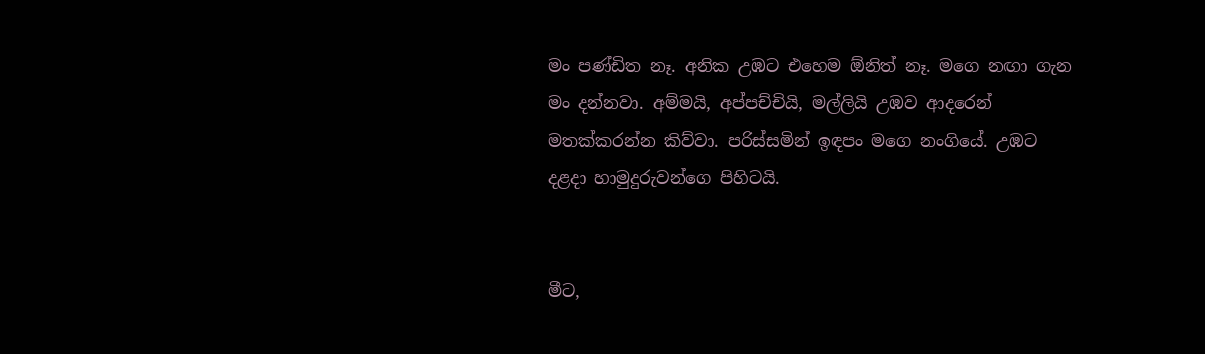මං පණ්ඩිත නෑ. අනික උඹට එහෙම ඕනිත් නෑ. මගෙ නඟා ගැන මං දන්නවා. අම්මයි, අප්පච්චියි, මල්ලියි උඹව ආදරෙන් මතක්කරන්න කිව්වා. පරිස්සමින් ඉඳපං මගෙ නංගියේ. උඹට දළදා හාමුදුරුවන්ගෙ පිහිටයි.


මීට,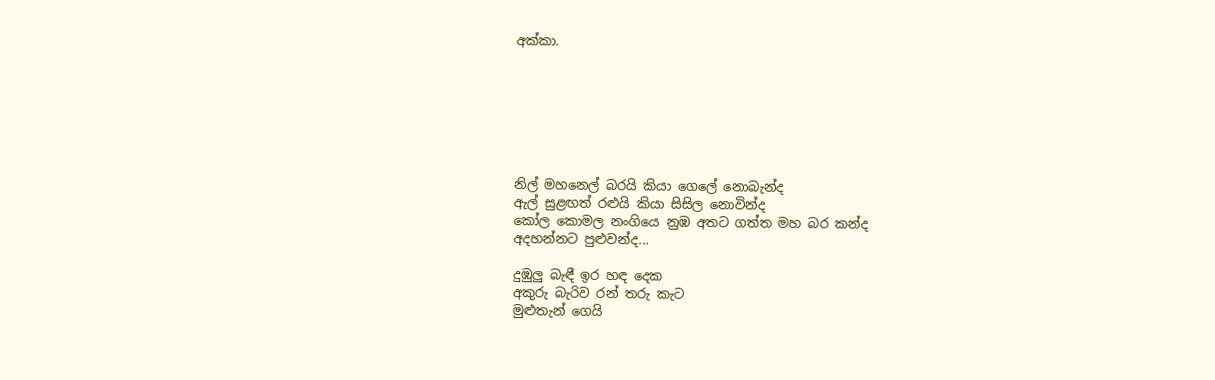අක්කා.







නිල් මහනෙල් බරයි කියා ගෙලේ නොබැන්ද
ඇල් සුළඟත් රළුයි කියා සිසිල නොවින්ද
කෝල කොමල නංගියෙ නුඹ අතට ගත්ත මහ බර කන්ද
අදහන්නට පුළුවන්ද...

දුඹුලු බැඳී ඉර හඳ දෙක
අකුරු බැරිව රන් තරු කැට
මුළුතැන් ගෙයි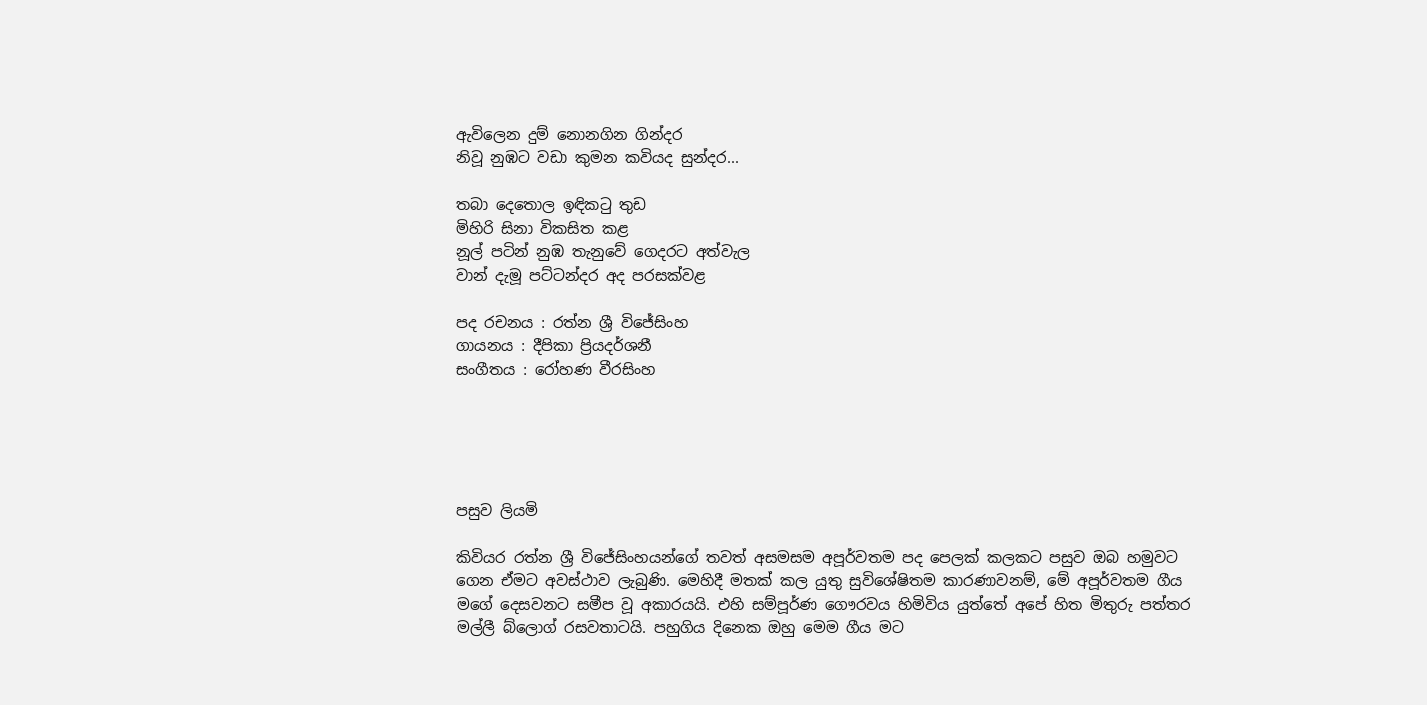ඇවිලෙන දුම් නොනගින ගින්දර
නිවූ නුඹට වඩා කුමන කවියද සුන්දර...

තබා දෙතොල ඉඳික‍ටු තුඩ
මිහිරි සිනා විකසිත කළ
නූල් පටින් නුඹ තැනුවේ ගෙදරට අත්වැල
වාන් දැමූ පට්ටන්දර අද පරසක්වළ

පද රචනය : රත්න ශ්‍රී විජේසිංහ
ගායනය : දීපිකා ප්‍රියදර්ශනී
සංගීතය : රෝහණ වීරසිංහ





පසුව ලියමි

කිවියර රත්න ශ්‍රී විජේසිංහයන්ගේ තවත් අසමසම අපූර්වතම පද පෙලක් කලකට පසුව ඔබ හමුවට ගෙන ඒමට අවස්ථාව ලැබුණි. මෙහිදී මතක් කල යුතු සුවිශේෂිතම කාරණාවනම්, මේ අපූර්වතම ගීය මගේ දෙසවනට සමීප වූ අකාරයයි. එහි සම්පූර්ණ ගෞරවය හිමිවිය යුත්තේ අපේ හිත මිතුරු පත්තර මල්ලී බ්ලොග් රසවතාටයි. පහුගිය දිනෙක ඔහු මෙම ගීය මට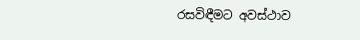රසවිඳීමට අවස්ථාව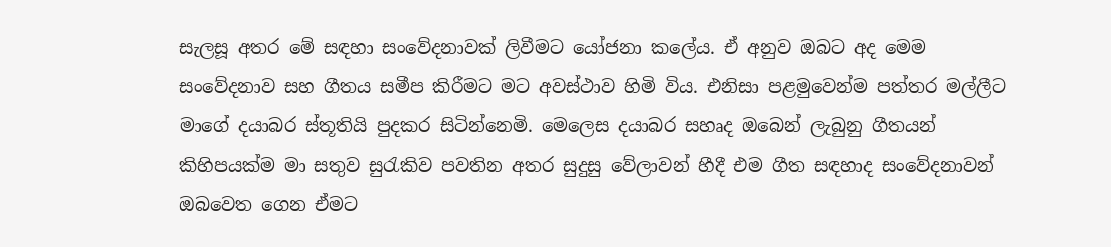සැලසූ අතර මේ සඳහා සංවේදනාවක් ලිවීමට යෝජනා කලේය. ඒ අනුව ඔබට අද මෙම සංවේදනාව සහ ගීතය සමීප කිරීමට මට අවස්ථාව හිමි විය. එනිසා පළමුවෙන්ම පත්තර මල්ලීට මාගේ දයාබර ස්තූතියි පුදකර සිටින්නෙමි. මෙලෙස දයාබර සහෘද ඔබෙන් ලැබුනු ගීතයන් කිහිපයක්ම මා සතුව සුරැකිව පවතින අතර සුදුසු වේලාවන් හීදී එම ගීත සඳහාද සංවේදනාවන් ඔබවෙත ගෙන ඒමට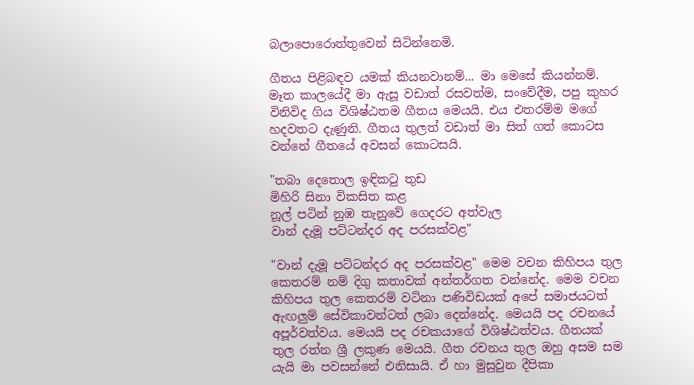බලාපොරොත්තුවෙන් සිටින්නෙමි.

ගීතය පිළිබඳව යමක් කියනවානම්... මා මෙසේ කියන්නම්. මෑත කාලයේදී මා ඇසූ වඩාත් රසවත්ම, සංවේදීම, පපු කුහර විනිවිද ගිය විශිෂ්ඨතම ගීතය මෙයයි. එය එතරම්ම මගේ හදවතට දැණුනි. ගීතය තුලත් වඩාත් මා සිත් ගත් කොටස වන්නේ ගීතයේ අවසන් කොටසයි.

"තබා දෙතොල ඉඳික‍ටු තුඩ
මිහිරි සිනා විකසිත කළ
නූල් පටින් නුඹ තැනුවේ ගෙදරට අත්වැල
වාන් දැමූ පට්ටන්දර අද පරසක්වළ"

"වාන් දැමූ පට්ටන්දර අද පරසක්වළ" මෙම වචන කිහිපය තුල කෙතරම් නම් දිගු කතාවක් අන්තර්ගත වන්නේද. මෙම වචන කිහිපය තුල කෙතරම් වටිනා පණිවිඩයක් අපේ සමාජයටත් ඇඟලුම් සේවිකාවන්ටත් ලබා දෙන්නේද. මෙයයි පද රචනයේ අපූර්වත්වය. මෙයයි පද රචකයාගේ විශිෂ්ඨත්වය. ගීතයක් තුල රත්න ශ්‍රී ලකුණ මෙයයි. ගීත රචනය තුල ඔහු අසම සම යැයි මා පවසන්නේ එනිසායි. ඒ හා මුසුවුන දීපිකා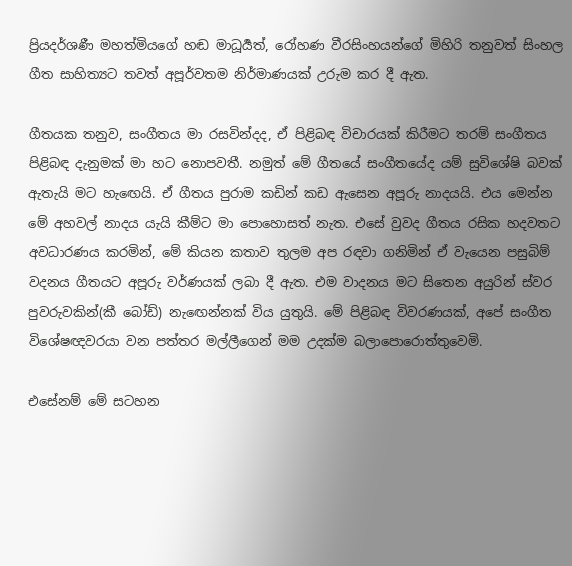ප්‍රියදර්ශණී මහත්මියගේ හඬ මාධූර්‍යත්, රෝහණ වීරසිංහයන්ගේ මිහිරි තනුවත් සිංහල ගීත සාහිත්‍යට තවත් අපූර්වතම නිර්මාණයක් උරුම කර දී ඇත.

ගීතයක තනුව, සංගීතය මා රසවින්දද, ඒ පිළිබඳ විචාරයක් කිරීමට තරම් සංගීතය පිළිබඳ දැනුමක් මා හට නොපවතී. නමුත් මේ ගීතයේ සංගීතයේද යම් සුවිශේෂි බවක් ඇතැයි මට හැඟෙයි. ඒ ගීතය පුරාම කඩින් කඩ ඇසෙන අපූරු නාදයයි. එය මෙන්න මේ අහවල් නාදය යැයි කීම්ට මා පොහොසත් නැත. එසේ වුවද ගීතය රසික හදවතට අවධාරණය කරමින්, මේ කියන කතාව තුලම අප රඳවා ගනිමින් ඒ වැයෙන පසුබිම් වදනය ගීතයට අපූරු වර්ණයක් ලබා දී ඇත. එම වාදනය මට සිතෙන අයුරින් ස්වර පුවරුවකින්(කී බෝඩ්) නැඟෙන්නක් විය යුතුයි. මේ පිළිබඳ විවරණයක්, අපේ සංගීත විශේෂඥවරයා වන පත්තර මල්ලීගෙන් මම උදක්ම බලාපොරොත්තුවෙමි.

එසේනම් මේ සටහන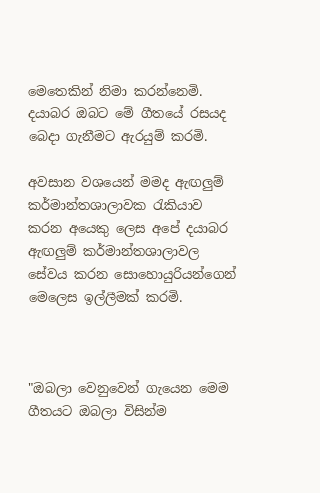මෙතෙකින් නිමා කරන්නෙමි. දයාබර ඔබට මේ ගීතයේ රසයද බෙදා ගැනීමට ඇරයුම් කරමි.

අවසාන වශයෙන් මමද ඇඟලුම් කර්මාන්තශාලාවක රැකියාව කරන අයෙකු ලෙස අපේ දයාබර ඇඟලුම් කර්මාන්තශාලාවල සේවය කරන සොහොයුරියන්ගෙන් මෙලෙස ඉල්ලීමක් කරමි.



"ඔබලා වෙනුවෙන් ගැයෙන මෙම ගීතයට ඔබලා විසින්ම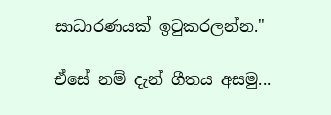සාධාරණයක් ඉටුකරලන්න."

ඒසේ නම් දැන් ගීතය අසමු...